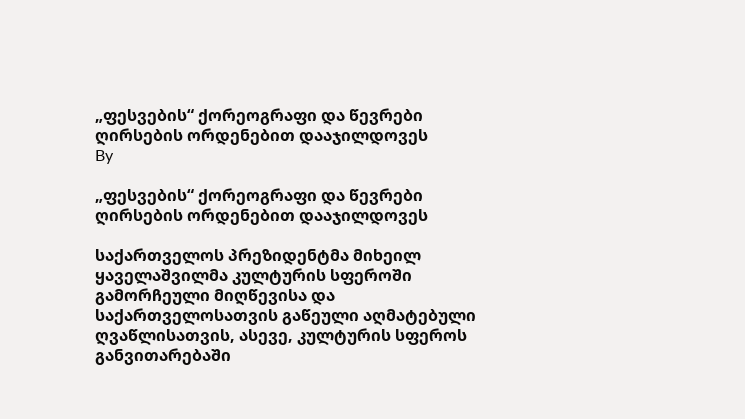„ფესვების“ ქორეოგრაფი და წევრები ღირსების ორდენებით დააჯილდოვეს
By

„ფესვების“ ქორეოგრაფი და წევრები ღირსების ორდენებით დააჯილდოვეს

საქართველოს პრეზიდენტმა მიხეილ ყაველაშვილმა კულტურის სფეროში გამორჩეული მიღწევისა და საქართველოსათვის გაწეული აღმატებული ღვაწლისათვის, ასევე, კულტურის სფეროს განვითარებაში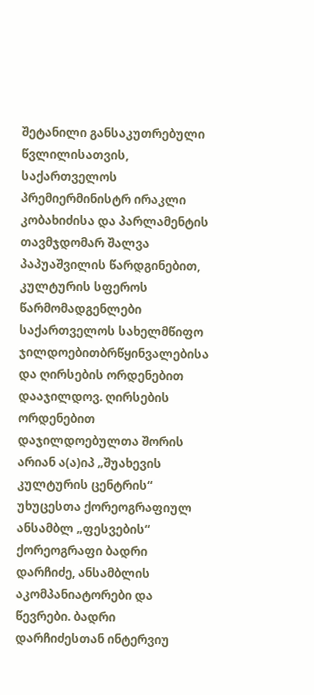შეტანილი განსაკუთრებული წვლილისათვის,  საქართველოს პრემიერმინისტრ ირაკლი კობახიძისა და პარლამენტის თავმჯდომარ შალვა პაპუაშვილის წარდგინებით, კულტურის სფეროს წარმომადგენლები საქართველოს სახელმწიფო ჯილდოებითბრწყინვალებისა და ღირსების ორდენებით დააჯილდოვ. ღირსების ორდენებით დაჯილდოებულთა შორის არიან ა(ა)იპ „შუახევის კულტურის ცენტრის“ უხუცესთა ქორეოგრაფიულ ანსამბლ „ფესვების“ ქორეოგრაფი ბადრი დარჩიძე, ანსამბლის აკომპანიატორები და წევრები. ბადრი დარჩიძესთან ინტერვიუ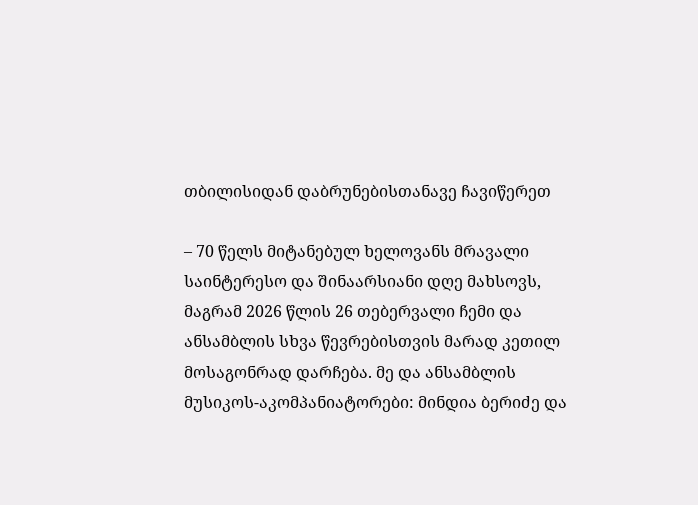თბილისიდან დაბრუნებისთანავე ჩავიწერეთ

– 70 წელს მიტანებულ ხელოვანს მრავალი საინტერესო და შინაარსიანი დღე მახსოვს, მაგრამ 2026 წლის 26 თებერვალი ჩემი და ანსამბლის სხვა წევრებისთვის მარად კეთილ მოსაგონრად დარჩება. მე და ანსამბლის მუსიკოს-აკომპანიატორები: მინდია ბერიძე და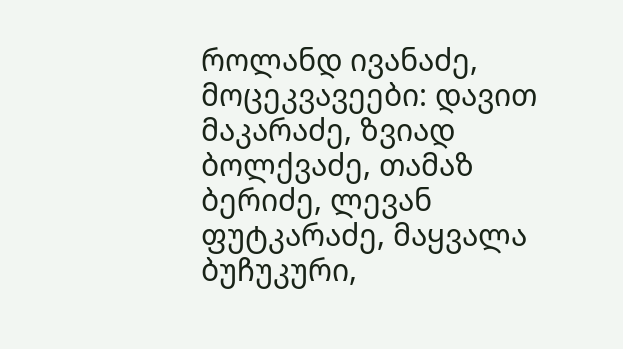როლანდ ივანაძე, მოცეკვავეები: დავით მაკარაძე, ზვიად ბოლქვაძე, თამაზ ბერიძე, ლევან ფუტკარაძე, მაყვალა ბუჩუკური,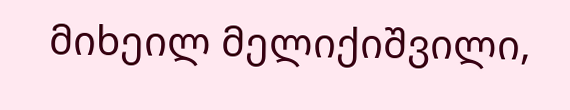მიხეილ მელიქიშვილი,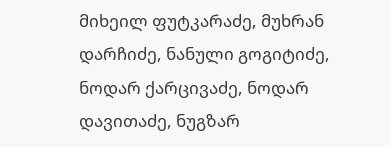მიხეილ ფუტკარაძე, მუხრან დარჩიძე, ნანული გოგიტიძე,  ნოდარ ქარცივაძე, ნოდარ დავითაძე, ნუგზარ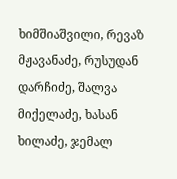ხიმშიაშვილი, რევაზ მჟავანაძე, რუსუდან დარჩიძე, შალვა მიქელაძე, ხასან ხილაძე, ჯემალ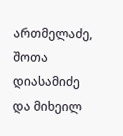ართმელაძე, შოთა დიასამიძე და მიხეილ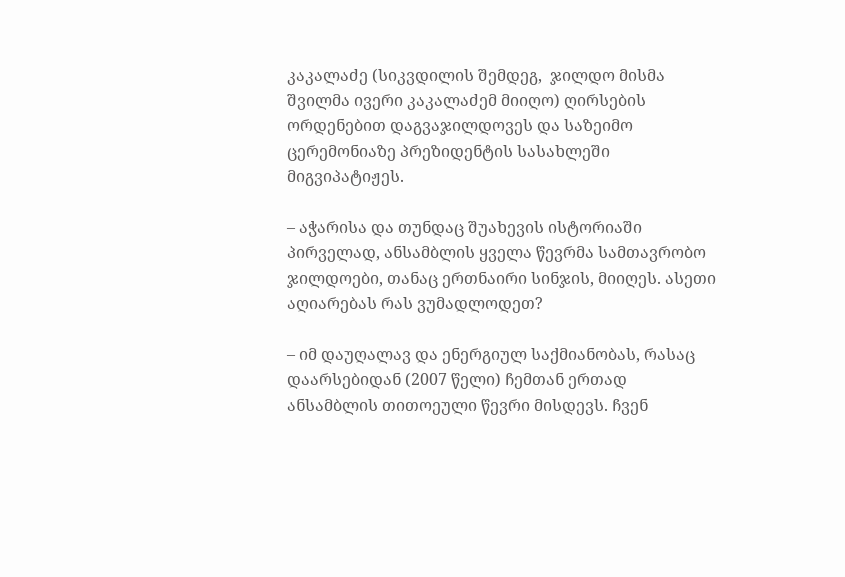კაკალაძე (სიკვდილის შემდეგ,  ჯილდო მისმა შვილმა ივერი კაკალაძემ მიიღო) ღირსების ორდენებით დაგვაჯილდოვეს და საზეიმო ცერემონიაზე პრეზიდენტის სასახლეში მიგვიპატიჟეს.

– აჭარისა და თუნდაც შუახევის ისტორიაში პირველად, ანსამბლის ყველა წევრმა სამთავრობო ჯილდოები, თანაც ერთნაირი სინჯის, მიიღეს. ასეთი აღიარებას რას ვუმადლოდეთ?

– იმ დაუღალავ და ენერგიულ საქმიანობას, რასაც დაარსებიდან (2007 წელი) ჩემთან ერთად ანსამბლის თითოეული წევრი მისდევს. ჩვენ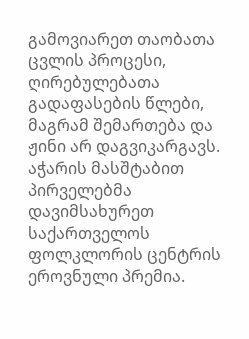გამოვიარეთ თაობათა ცვლის პროცესი, ღირებულებათა გადაფასების წლები, მაგრამ შემართება და ჟინი არ დაგვიკარგავს. აჭარის მასშტაბით პირველებმა დავიმსახურეთ საქართველოს ფოლკლორის ცენტრის ეროვნული პრემია.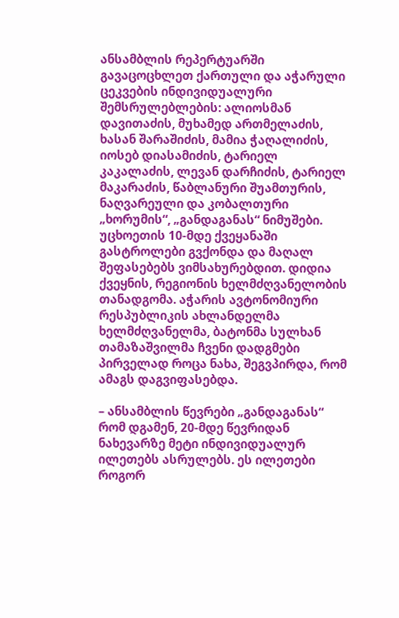ანსამბლის რეპერტუარში გავაცოცხლეთ ქართული და აჭარული ცეკვების ინდივიდუალური შემსრულებლების: ალიოსმან დავითაძის, მუხამედ ართმელაძის, ხასან შარაშიძის, მამია ჭაღალიძის, იოსებ დიასამიძის, ტარიელ კაკალაძის, ლევან დარჩიძის, ტარიელ მაკარაძის, წაბლანური შუამთურის, ნაღვარეული და კობალთური „ხორუმის“, „განდაგანას“ ნიმუშები. უცხოეთის 10-მდე ქვეყანაში გასტროლები გვქონდა და მაღალ შეფასებებს ვიმსახურებდით. დიდია ქვეყნის, რეგიონის ხელმძღვანელობის თანადგომა. აჭარის ავტონომიური  რესპუბლიკის ახლანდელმა ხელმძღვანელმა, ბატონმა სულხან თამაზაშვილმა ჩვენი დადგმები პირველად როცა ნახა, შეგვპირდა, რომ ამაგს დაგვიფასებდა.

– ანსამბლის წევრები „განდაგანას“ რომ დგამენ, 20-მდე წევრიდან ნახევარზე მეტი ინდივიდუალურ ილეთებს ასრულებს. ეს ილეთები როგორ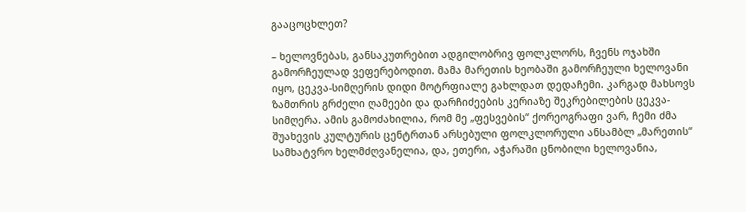გააცოცხლეთ?

– ხელოვნებას, განსაკუთრებით ადგილობრივ ფოლკლორს, ჩვენს ოჯახში გამორჩეულად ვეფერებოდით. მამა მარეთის ხეობაში გამორჩეული ხელოვანი იყო, ცეკვა-სიმღერის დიდი მოტრფიალე გახლდათ დედაჩემი. კარგად მახსოვს ზამთრის გრძელი ღამეები და დარჩიძეების კერიაზე შეკრებილების ცეკვა-სიმღერა. ამის გამოძახილია, რომ მე „ფესვების“ ქორეოგრაფი ვარ, ჩემი ძმა შუახევის კულტურის ცენტრთან არსებული ფოლკლორული ანსამბლ „მარეთის“ სამხატვრო ხელმძღვანელია, და, ეთერი, აჭარაში ცნობილი ხელოვანია,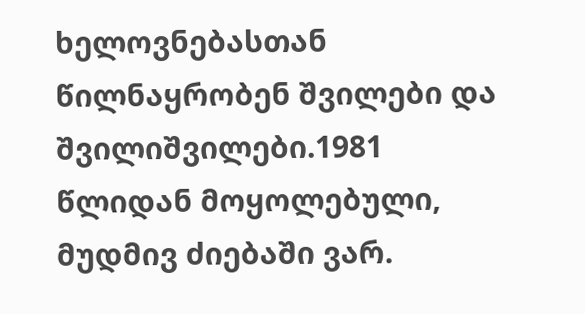ხელოვნებასთან წილნაყრობენ შვილები და შვილიშვილები.1981 წლიდან მოყოლებული, მუდმივ ძიებაში ვარ.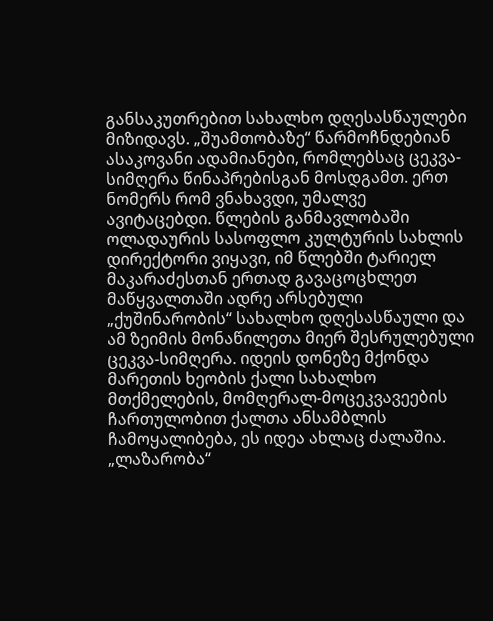განსაკუთრებით სახალხო დღესასწაულები მიზიდავს. „შუამთობაზე“ წარმოჩნდებიან ასაკოვანი ადამიანები, რომლებსაც ცეკვა-სიმღერა წინაპრებისგან მოსდგამთ. ერთ ნომერს რომ ვნახავდი, უმალვე ავიტაცებდი. წლების განმავლობაში ოლადაურის სასოფლო კულტურის სახლის დირექტორი ვიყავი, იმ წლებში ტარიელ მაკარაძესთან ერთად გავაცოცხლეთ მაწყვალთაში ადრე არსებული „ქუშინარობის“ სახალხო დღესასწაული და ამ ზეიმის მონაწილეთა მიერ შესრულებული ცეკვა-სიმღერა. იდეის დონეზე მქონდა მარეთის ხეობის ქალი სახალხო მთქმელების, მომღერალ-მოცეკვავეების ჩართულობით ქალთა ანსამბლის ჩამოყალიბება, ეს იდეა ახლაც ძალაშია. „ლაზარობა“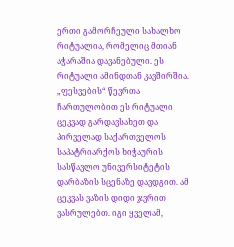ერთი გამორჩეული სახალხო რიტუალია, რომელიც მთიან აჭარაშია დავანებული. ეს რიტუალი ამინდთან კავშირშია. „ფესვების“ წევრთა ჩართულობით ეს რიტუალი ცეკვად გარდავსახეთ და პირველად საქართველოს საპატრიარქოს ხიჭაურის სასწავლო უნივერსიტეტის დარბაზის სცენაზე დავდგით. ამ ცეკვას ვაზის დიდი ჯვრით ვასრულებთ. იგი ყველამ,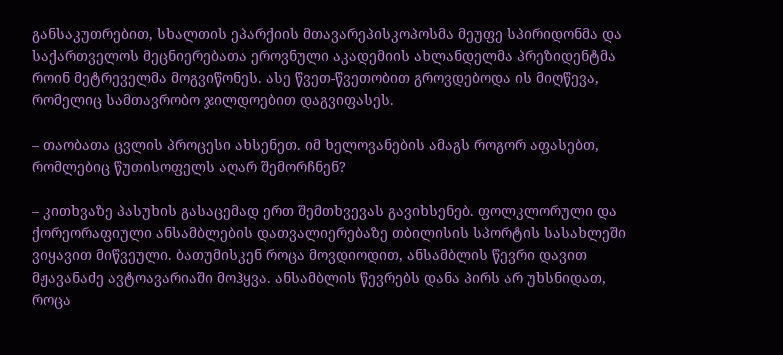განსაკუთრებით, სხალთის ეპარქიის მთავარეპისკოპოსმა მეუფე სპირიდონმა და საქართველოს მეცნიერებათა ეროვნული აკადემიის ახლანდელმა პრეზიდენტმა როინ მეტრეველმა მოგვიწონეს. ასე წვეთ-წვეთობით გროვდებოდა ის მიღწევა, რომელიც სამთავრობო ჯილდოებით დაგვიფასეს.

– თაობათა ცვლის პროცესი ახსენეთ. იმ ხელოვანების ამაგს როგორ აფასებთ, რომლებიც წუთისოფელს აღარ შემორჩნენ?

– კითხვაზე პასუხის გასაცემად ერთ შემთხვევას გავიხსენებ. ფოლკლორული და ქორეორაფიული ანსამბლების დათვალიერებაზე თბილისის სპორტის სასახლეში ვიყავით მიწვეული. ბათუმისკენ როცა მოვდიოდით, ანსამბლის წევრი დავით მჟავანაძე ავტოავარიაში მოჰყვა. ანსამბლის წევრებს დანა პირს არ უხსნიდათ, როცა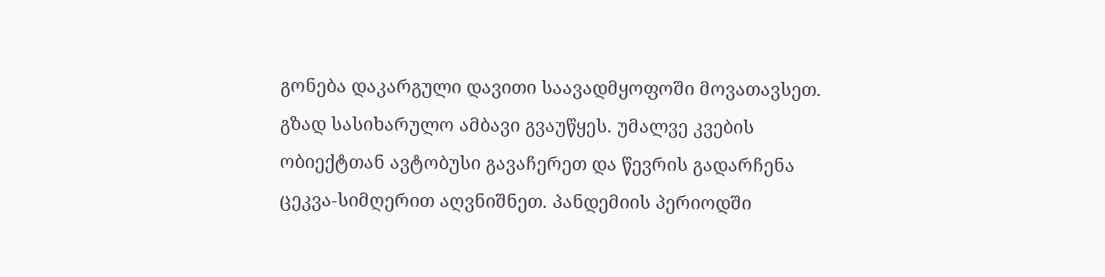გონება დაკარგული დავითი საავადმყოფოში მოვათავსეთ. გზად სასიხარულო ამბავი გვაუწყეს. უმალვე კვების ობიექტთან ავტობუსი გავაჩერეთ და წევრის გადარჩენა ცეკვა-სიმღერით აღვნიშნეთ. პანდემიის პერიოდში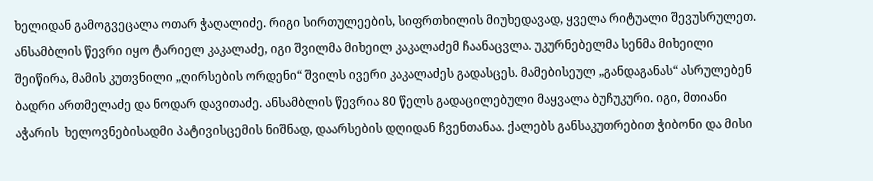ხელიდან გამოგვეცალა ოთარ ჭაღალიძე. რიგი სირთულეების, სიფრთხილის მიუხედავად, ყველა რიტუალი შევუსრულეთ. ანსამბლის წევრი იყო ტარიელ კაკალაძე, იგი შვილმა მიხეილ კაკალაძემ ჩაანაცვლა. უკურნებელმა სენმა მიხეილი შეიწირა, მამის კუთვნილი „ღირსების ორდენი“ შვილს ივერი კაკალაძეს გადასცეს. მამებისეულ „განდაგანას“ ასრულებენ ბადრი ართმელაძე და ნოდარ დავითაძე. ანსამბლის წევრია 80 წელს გადაცილებული მაყვალა ბუჩუკური. იგი, მთიანი აჭარის  ხელოვნებისადმი პატივისცემის ნიშნად, დაარსების დღიდან ჩვენთანაა. ქალებს განსაკუთრებით ჭიბონი და მისი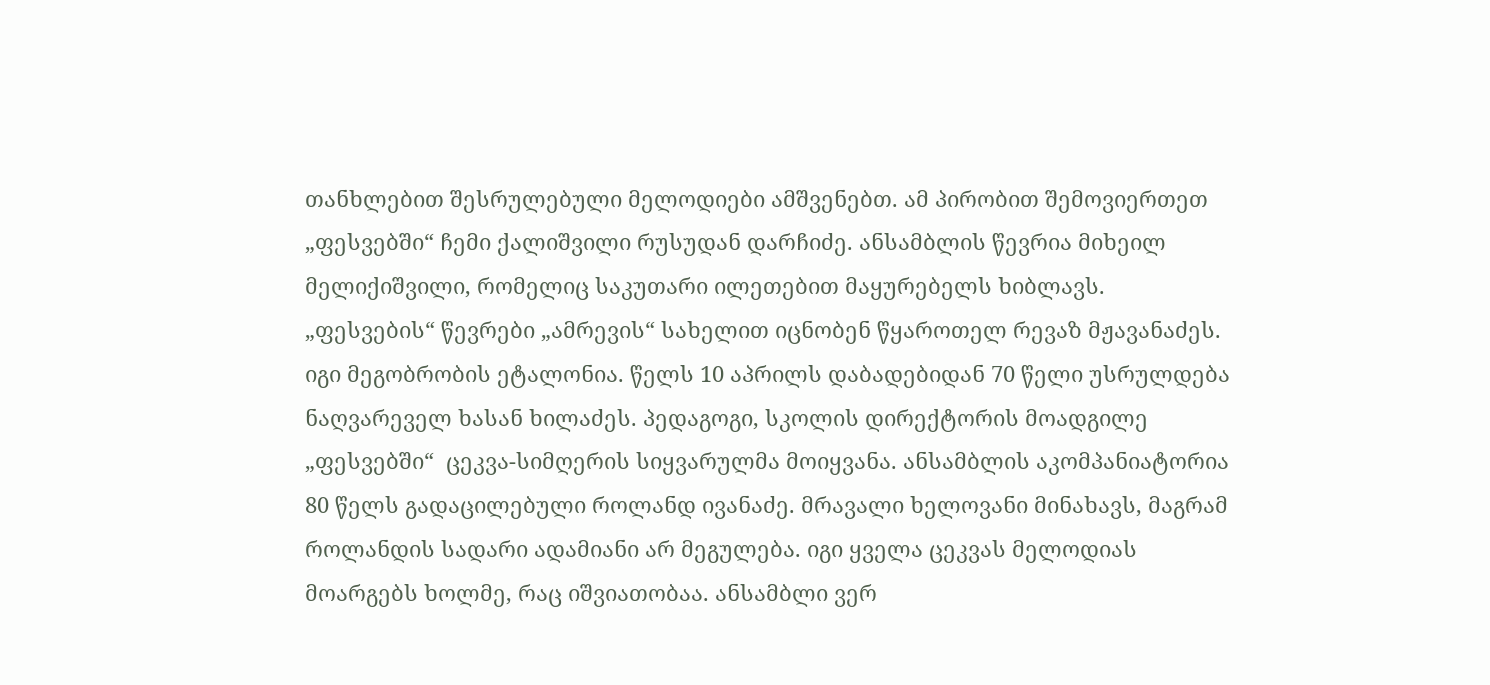თანხლებით შესრულებული მელოდიები ამშვენებთ. ამ პირობით შემოვიერთეთ „ფესვებში“ ჩემი ქალიშვილი რუსუდან დარჩიძე. ანსამბლის წევრია მიხეილ მელიქიშვილი, რომელიც საკუთარი ილეთებით მაყურებელს ხიბლავს. „ფესვების“ წევრები „ამრევის“ სახელით იცნობენ წყაროთელ რევაზ მჟავანაძეს. იგი მეგობრობის ეტალონია. წელს 10 აპრილს დაბადებიდან 70 წელი უსრულდება ნაღვარეველ ხასან ხილაძეს. პედაგოგი, სკოლის დირექტორის მოადგილე „ფესვებში“  ცეკვა-სიმღერის სიყვარულმა მოიყვანა. ანსამბლის აკომპანიატორია 80 წელს გადაცილებული როლანდ ივანაძე. მრავალი ხელოვანი მინახავს, მაგრამ როლანდის სადარი ადამიანი არ მეგულება. იგი ყველა ცეკვას მელოდიას მოარგებს ხოლმე, რაც იშვიათობაა. ანსამბლი ვერ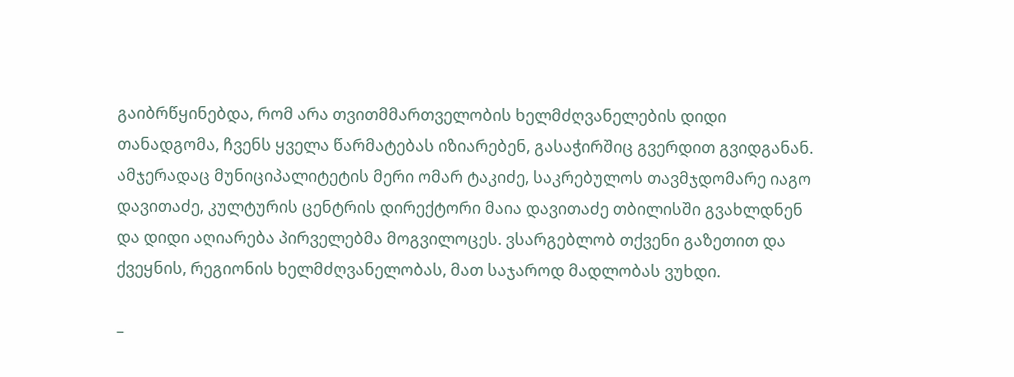გაიბრწყინებდა, რომ არა თვითმმართველობის ხელმძღვანელების დიდი თანადგომა, ჩვენს ყველა წარმატებას იზიარებენ, გასაჭირშიც გვერდით გვიდგანან. ამჯერადაც მუნიციპალიტეტის მერი ომარ ტაკიძე, საკრებულოს თავმჯდომარე იაგო დავითაძე, კულტურის ცენტრის დირექტორი მაია დავითაძე თბილისში გვახლდნენ და დიდი აღიარება პირველებმა მოგვილოცეს. ვსარგებლობ თქვენი გაზეთით და ქვეყნის, რეგიონის ხელმძღვანელობას, მათ საჯაროდ მადლობას ვუხდი.

–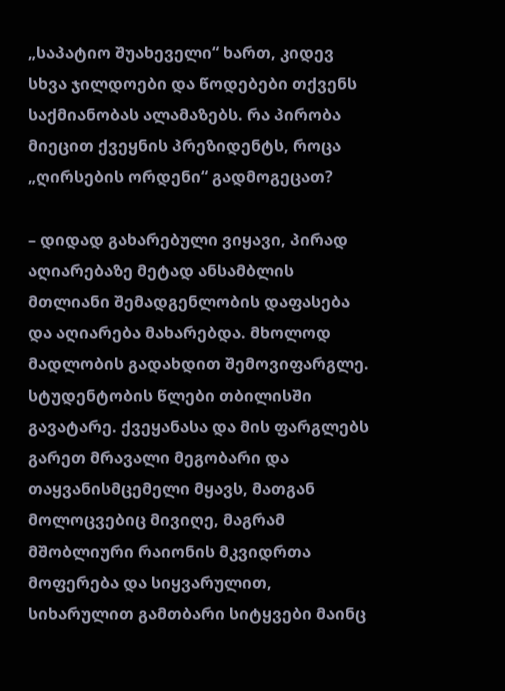„საპატიო შუახეველი“ ხართ, კიდევ სხვა ჯილდოები და წოდებები თქვენს საქმიანობას ალამაზებს. რა პირობა მიეცით ქვეყნის პრეზიდენტს, როცა „ღირსების ორდენი“ გადმოგეცათ?

– დიდად გახარებული ვიყავი, პირად აღიარებაზე მეტად ანსამბლის მთლიანი შემადგენლობის დაფასება და აღიარება მახარებდა. მხოლოდ მადლობის გადახდით შემოვიფარგლე. სტუდენტობის წლები თბილისში გავატარე. ქვეყანასა და მის ფარგლებს გარეთ მრავალი მეგობარი და თაყვანისმცემელი მყავს, მათგან მოლოცვებიც მივიღე, მაგრამ მშობლიური რაიონის მკვიდრთა მოფერება და სიყვარულით, სიხარულით გამთბარი სიტყვები მაინც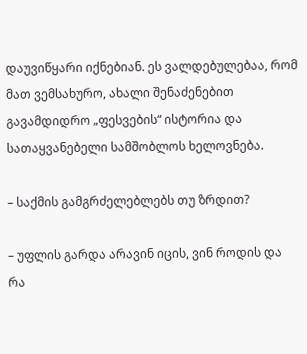დაუვიწყარი იქნებიან. ეს ვალდებულებაა, რომ მათ ვემსახურო, ახალი შენაძენებით გავამდიდრო „ფესვების“ ისტორია და სათაყვანებელი სამშობლოს ხელოვნება.

– საქმის გამგრძელებლებს თუ ზრდით?

– უფლის გარდა არავინ იცის, ვინ როდის და რა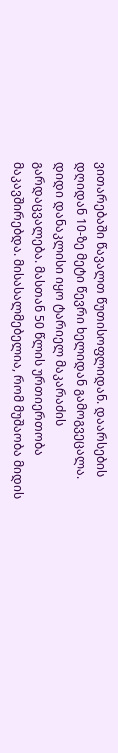ვითარებაში წავალთ წუთისოფლიდან. დაარსების დღიდან 10-ზე მეტი წევრი ხელიდან გამოგვეცალა. დიდი დანაკლისი იყო ტარიელ მაკარაძის გარდაცვალება. მასთან 50 წლის ურთიერთობა მაკავშირებდა. მისასალმებელია, რომ მუშაობა მიდის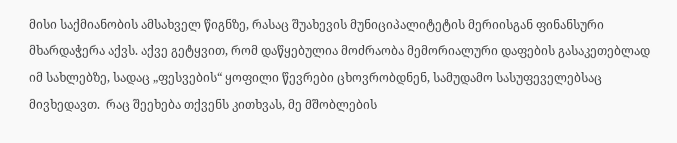მისი საქმიანობის ამსახველ წიგნზე, რასაც შუახევის მუნიციპალიტეტის მერიისგან ფინანსური მხარდაჭერა აქვს. აქვე გეტყვით, რომ დაწყებულია მოძრაობა მემორიალური დაფების გასაკეთებლად იმ სახლებზე, სადაც „ფესვების“ ყოფილი წევრები ცხოვრობდნენ, სამუდამო სასუფეველებსაც მივხედავთ.  რაც შეეხება თქვენს კითხვას, მე მშობლების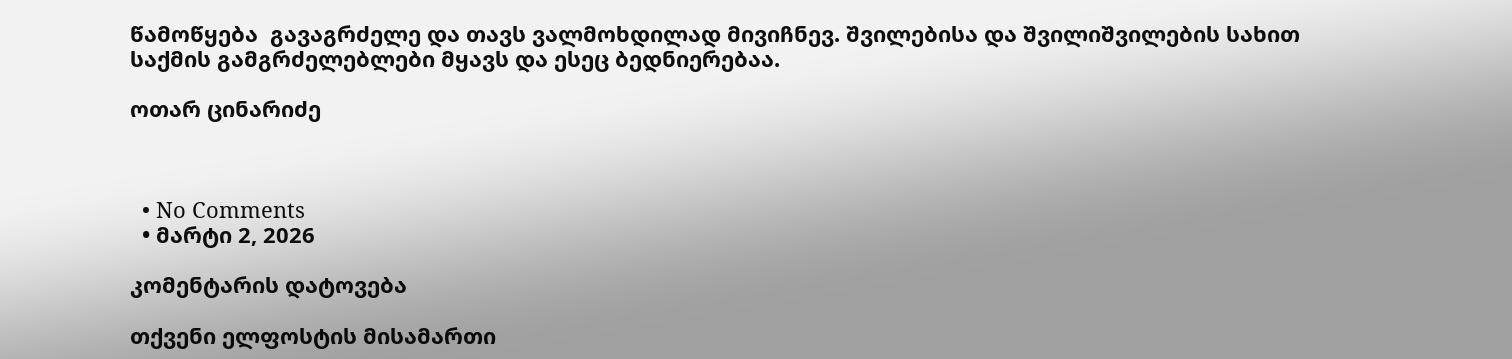წამოწყება  გავაგრძელე და თავს ვალმოხდილად მივიჩნევ. შვილებისა და შვილიშვილების სახით საქმის გამგრძელებლები მყავს და ესეც ბედნიერებაა.

ოთარ ცინარიძე



  • No Comments
  • მარტი 2, 2026

კომენტარის დატოვება

თქვენი ელფოსტის მისამართი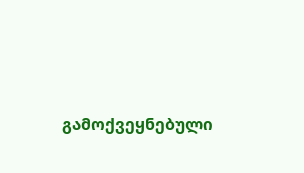გამოქვეყნებული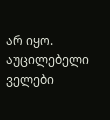არ იყო. აუცილებელი ველები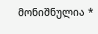მონიშნულია *